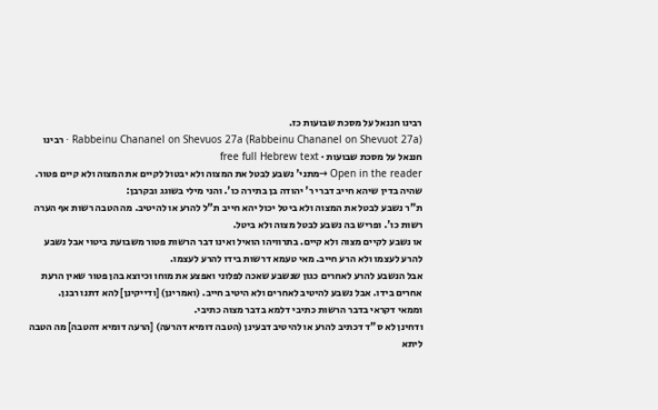רבינו חננאל על מסכת שבועות כז.
Rabbeinu Chananel on Shevuos 27a (Rabbeinu Chananel on Shevuot 27a) · רבינו חננאל על מסכת שבועות · free full Hebrew text
Open in the reader →מתני' נשבע לבטל את המצוה ולא יבטול לקיים את המצוה ולא קיים פטור. שהיה בדין שיהא חייב דברי ר' יהודה בן בתירה כו'. והני מילי בשוגג ובקרבן:
ת"ר נשבע לבטל את המצוה ולא ביטל יכול יהא חייב ת"ל להרע או להיטיב. מה הטבה רשות אף הערה רשות כו'. ופריש בה נשבע לבטל מצוה ולא ביטל.
או נשבע לקיים מצוה ולא קיים. בתרוויהו הואיל ואינו דבר הרשות פטור משבועת ביטוי אבל נשבע להרע לעצמו ולא הרע חייב. מאי טעמא דרשות בידו להרע לעצמו.
אבל הנשבע להרע לאחרים כגון שנשבע שאכה לפלוני ואפצע את מוחו וכיוצא בהן פטור שאין הרעת אחרים בידו. אבל נשבע להיטיב לאחרים ולא היטיב חייב. (ואמרינן) [ודייקינן] להא דתנו רבנן.
וממאי דקראי בדבר הרשות כתיבי דלמא בדבר מצוה כתיבי.
ודחינן לא ס"ד דכתיב להרע או להיטיב דבעינן (הטבה דומיא דהרעה) [הרעה דומיא דהטבה] מה הטבה ליתא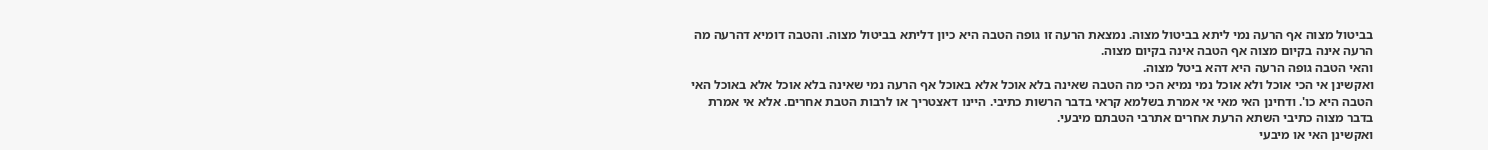בביטול מצוה אף הרעה נמי ליתא בביטול מצוה. נמצאת הרעה זו גופה הטבה היא כיון דליתא בביטול מצוה. והטבה דומיא דהרעה מה הרעה אינה בקיום מצוה אף הטבה אינה בקיום מצוה.
והאי הטבה גופה הרעה היא דהא ביטל מצוה.
ואקשינן אי הכי אוכל ולא אוכל נמי נמיא הכי מה הטבה שאינה בלא אוכל אלא באוכל אף הרעה נמי שאינה בלא אוכל אלא באוכל האי הטבה היא כו'. ודחינן האי מאי אי אמרת בשלמא קראי בדבר הרשות כתיבי. היינו דאצטריך או לרבות הטבת אחרים. אלא אי אמרת בדבר מצוה כתיבי השתא הרעת אחרים אתרבי הטבתם מיבעי.
ואקשינן האי או מיבעי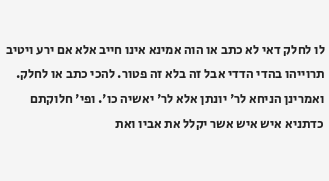לו לחלק דאי לא כתב או הוה אמינא אינו חייב אלא אם ירע ויטיב תרוייהו בהדי הדדי אבל זה בלא זה פטור. להכי כתב או לחלק.
ואמרינן הניחא לר' יונתן אלא לר' יאשיה כו'. ופי' חלוקתם כדתניא איש איש אשר יקלל את אביו ואת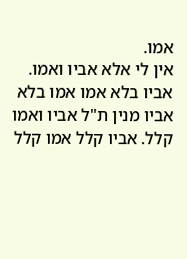אמו.
אין לי אלא אביו ואמו. אביו בלא אמו אמו בלא אביו מנין ת"ל אביו ואמו קלל. אביו קלל אמו קלל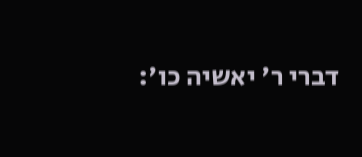דברי ר' יאשיה כו':